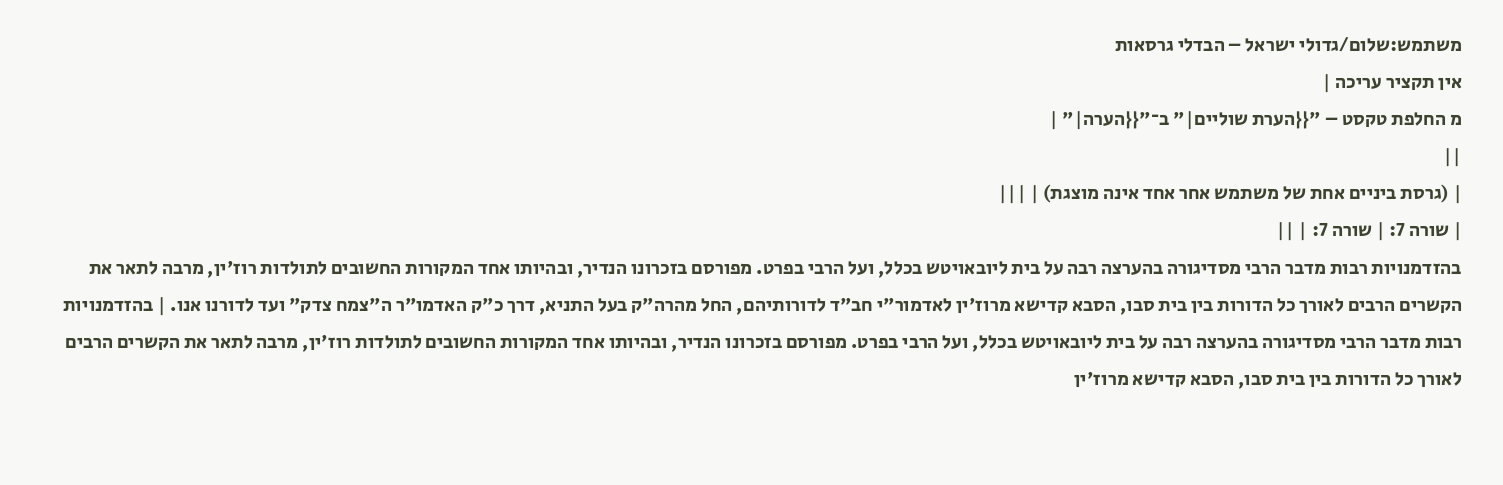משתמש:שלום/גדולי ישראל – הבדלי גרסאות
אין תקציר עריכה |
מ החלפת טקסט – "{{הערת שוליים|" ב־"{{הערה|" |
||
| (גרסת ביניים אחת של משתמש אחר אחד אינה מוצגת) | |||
| שורה 7: | שורה 7: | ||
בהזדמנויות רבות מדבר הרבי מסדיגורה בהערצה רבה על בית ליובאויטש בכלל, ועל הרבי בפרט. מפורסם בזכרונו הנדיר, ובהיותו אחד המקורות החשובים לתולדות רוז'ין, מרבה לתאר את הקשרים הרבים לאורך כל הדורות בין בית סבו, הסבא קדישא מרוז'ין לאדמור"י חב"ד לדורותיהם, החל מהרה"ק בעל התניא, דרך כ"ק האדמו"ר ה"צמח צדק" ועד לדורנו אנו. | בהזדמנויות רבות מדבר הרבי מסדיגורה בהערצה רבה על בית ליובאויטש בכלל, ועל הרבי בפרט. מפורסם בזכרונו הנדיר, ובהיותו אחד המקורות החשובים לתולדות רוז'ין, מרבה לתאר את הקשרים הרבים לאורך כל הדורות בין בית סבו, הסבא קדישא מרוז'ין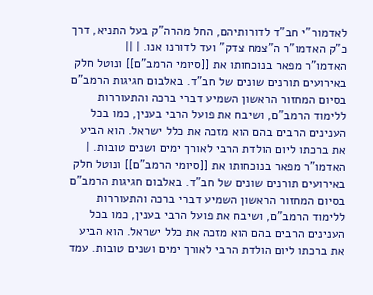לאדמור"י חב"ד לדורותיהם, החל מהרה"ק בעל התניא, דרך כ"ק האדמו"ר ה"צמח צדק" ועד לדורנו אנו. | ||
האדמו"ר מפאר בנוכחותו את [[סיומי הרמב"ם]] ונוטל חלק באירועים תורנים שונים של חב"ד. באלבום חגיגות הרמב"ם בסיום המחזור הראשון השמיע דברי ברכה והתעוררות ללימוד הרמב"ם, ושיבח את פועל הרבי בענין, כמו בכל הענינים הרבים בהם הוא מזכה את כלל ישראל. הוא הביע את ברכתו ליום הולדת הרבי לאורך ימים ושנים טובות. | האדמו"ר מפאר בנוכחותו את [[סיומי הרמב"ם]] ונוטל חלק באירועים תורנים שונים של חב"ד. באלבום חגיגות הרמב"ם בסיום המחזור הראשון השמיע דברי ברכה והתעוררות ללימוד הרמב"ם, ושיבח את פועל הרבי בענין, כמו בכל הענינים הרבים בהם הוא מזכה את כלל ישראל. הוא הביע את ברכתו ליום הולדת הרבי לאורך ימים ושנים טובות. עמד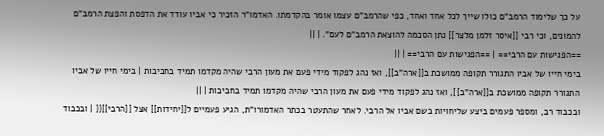על כך שלימוד הרמב"ם כולו שייך לכל אחד ואחד, כפי שהרמב"ם עצמו אומר בהקדמתו. האדמו"ר הזכיר כי אביו עודד את הדפסת והפצת הרמב"ם להמונים, וכי רבי [[איסר זלמן מלצר]] נתן הסכמה להוצאת הרמב"ם לעם". | ||
==הפגישות עם הרבי== | ==הפגישות עם הרבי== | ||
בימי חייו של אביו התגורר תקופה ממושכת ב[[ארה"ב]], ואז נהג לפקוד מידי פעם את מעון הרבי שהיה מקדמו תמיד בחביבות | בימי חייו של אביו התגורר תקופה ממושכת ב[[ארה"ב]], ואז נהג לפקוד מידי פעם את מעון הרבי שהיה מקדמו תמיד בחביבות | ||
ובכבוד רב, ומספר פעמים ביצע שליחויות בשם אביו אל הרבי. לאחר שהתעטר בכתר האדמורו"ת, הגיע פעמיים ל[[יחידות]] אצל [[הרבי]]{{ | ובכבוד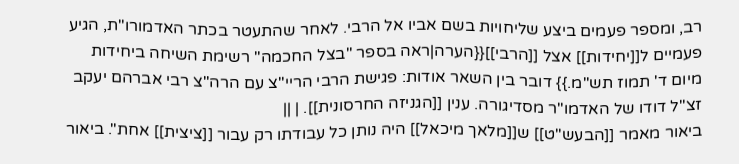רב, ומספר פעמים ביצע שליחויות בשם אביו אל הרבי. לאחר שהתעטר בכתר האדמורו"ת, הגיע פעמיים ל[[יחידות]] אצל [[הרבי]]{{הערה|ראה בספר "בצל החכמה" רשימת השיחה ביחידות מיום ד' תמוז תש"מ.}} דובר בין השאר אודות: פגישת הרבי הריי"צ עם הרה"צ רבי אברהם יעקב זצ"ל דודו של האדמו"ר מסדיגורה. ענין [[הגניזה החרסונית]]. | ||
ביאור מאמר [[הבעש"ט]] ש[[מלאך מיכאל]] היה נותן כל עבודתו רק עבור [[ציצית]] אחת". ביאור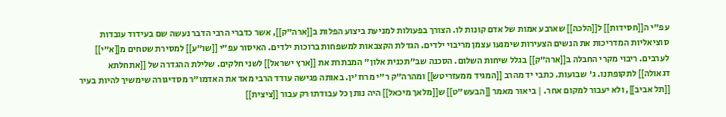עפ"י ה[[חסידות]] ל[[הלכה]] שארבע אמות של אדם קונות לו. הצורך בפעולות למניעת ביצוע הפלות ב[[ארה"ק]], אשר כדברי הרבי הדבר נעשה שם בעידוד עובדות סוציאליות המדריכות את הנשים הצעירות שימנעו עצמן מריבוי ילדים. הגדלת הקצבאות למשפחות ברוכות ילדים. האיסור עפ"י [[שו"ע]] למסירת שטחים מ[[א"י]] לערבים. ריבוי מקרי החבלה ב[[ארה"ק]] בגלל שיחות השלום. הסכנה שב"תכנית אלון" המבתרת את [[ארץ ישראל]] לשני חלקים. שלילת ההגדרה של [[אתחלתא דגאולה]] לתקופתנו. ג' שבועות. כתבי יד מהרב [[המגיד ממעזריטש]] ומהרה"ק ר"י מרוז'ין. באותה פגישה עודד הרבי מאד את האדמו"ר מסדיגורה שימשיך להיות בעיר [[תל אביב]], ולא יעבור למקום אחר. | ביאור מאמר [[הבעש"ט]] ש[[מלאך מיכאל]] היה נותן כל עבודתו רק עבור [[ציצית]]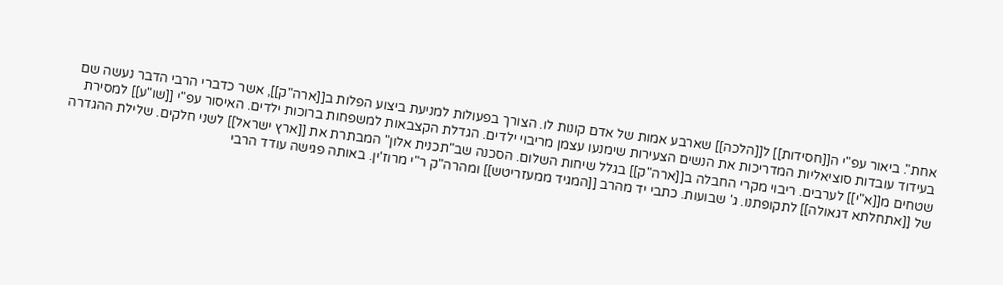אחת". ביאור עפ"י ה[[חסידות]] ל[[הלכה]] שארבע אמות של אדם קונות לו. הצורך בפעולות למניעת ביצוע הפלות ב[[ארה"ק]], אשר כדברי הרבי הדבר נעשה שם בעידוד עובדות סוציאליות המדריכות את הנשים הצעירות שימנעו עצמן מריבוי ילדים. הגדלת הקצבאות למשפחות ברוכות ילדים. האיסור עפ"י [[שו"ע]] למסירת שטחים מ[[א"י]] לערבים. ריבוי מקרי החבלה ב[[ארה"ק]] בגלל שיחות השלום. הסכנה שב"תכנית אלון" המבתרת את [[ארץ ישראל]] לשני חלקים. שלילת ההגדרה של [[אתחלתא דגאולה]] לתקופתנו. ג' שבועות. כתבי יד מהרב [[המגיד ממעזריטש]] ומהרה"ק ר"י מרוז'ין. באותה פגישה עודד הרבי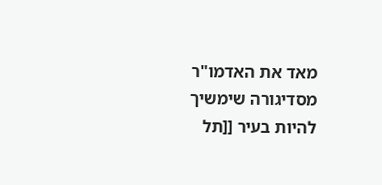מאד את האדמו"ר מסדיגורה שימשיך להיות בעיר [[תל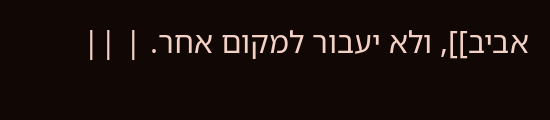אביב]], ולא יעבור למקום אחר. | ||